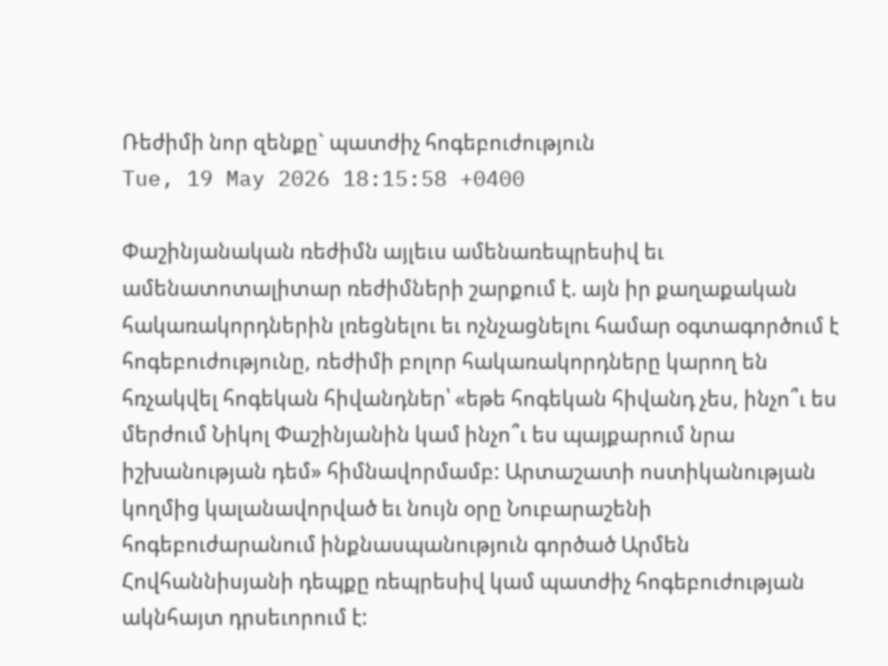Ռեժիմի նոր զենքը` պատժիչ հոգեբուժություն
Tue, 19 May 2026 18:15:58 +0400

Փաշինյանական ռեժիմն այլեւս ամենառեպրեսիվ եւ ամենատոտալիտար ռեժիմների շարքում է. այն իր քաղաքական հակառակորդներին լռեցնելու եւ ոչնչացնելու համար օգտագործում է հոգեբուժությունը, ռեժիմի բոլոր հակառակորդները կարող են հռչակվել հոգեկան հիվանդներ՝ «եթե հոգեկան հիվանդ չես, ինչո՞ւ ես մերժում Նիկոլ Փաշինյանին կամ ինչո՞ւ ես պայքարում նրա իշխանության դեմ» հիմնավորմամբ: Արտաշատի ոստիկանության կողմից կալանավորված եւ նույն օրը Նուբարաշենի հոգեբուժարանում ինքնասպանություն գործած Արմեն Հովհաննիսյանի դեպքը ռեպրեսիվ կամ պատժիչ հոգեբուժության ակնհայտ դրսեւորում է: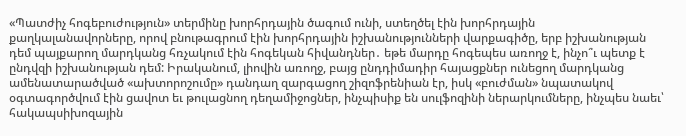«Պատժիչ հոգեբուժություն» տերմինը խորհրդային ծագում ունի, ստեղծել էին խորհրդային քաղկալանավորները, որով բնութագրում էին խորհրդային իշխանությունների վարքագիծը, երբ իշխանության դեմ պայքարող մարդկանց հռչակում էին հոգեկան հիվանդներ․ եթե մարդը հոգեպես առողջ է, ինչո՞ւ պետք է ընդվզի իշխանության դեմ: Իրականում, լիովին առողջ, բայց ընդդիմադիր հայացքներ ունեցող մարդկանց ամենատարածված «ախտորոշումը» դանդաղ զարգացող շիզոֆրենիան էր, իսկ «բուժման» նպատակով օգտագործվում էին ցավոտ եւ թուլացնող դեղամիջոցներ, ինչպիսիք են սուլֆոզինի ներարկումները, ինչպես նաեւ՝ հակապսիխոզային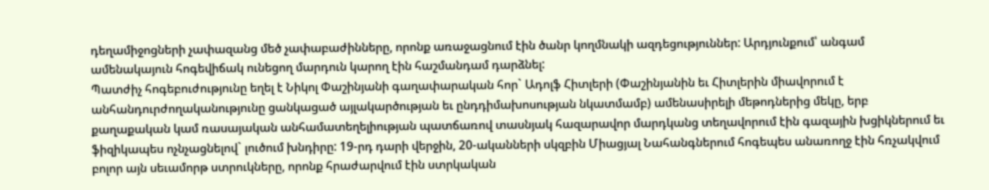դեղամիջոցների չափազանց մեծ չափաբաժինները, որոնք առաջացնում էին ծանր կողմնակի ազդեցություններ: Արդյունքում՝ անգամ ամենակայուն հոգեվիճակ ունեցող մարդուն կարող էին հաշմանդամ դարձնել:
Պատժիչ հոգեբուժությունը եղել է Նիկոլ Փաշինյանի գաղափարական հոր` Ադոլֆ Հիտլերի (Փաշինյանին եւ Հիտլերին միավորում է անհանդուրժողականությունը ցանկացած այլակարծության եւ ընդդիմախոսության նկատմամբ) ամենասիրելի մեթոդներից մեկը, երբ քաղաքական կամ ռասայական անհամատեղելիության պատճառով տասնյակ հազարավոր մարդկանց տեղավորում էին գազային խցիկներում եւ ֆիզիկապես ոչնչացնելով` լուծում խնդիրը: 19-րդ դարի վերջին, 20-ականների սկզբին Միացյալ Նահանգներում հոգեպես անառողջ էին հռչակվում բոլոր այն սեւամորթ ստրուկները, որոնք հրաժարվում էին ստրկական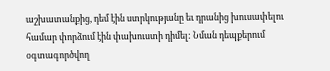աշխատանքից, դեմ էին ստրկությանը եւ դրանից խուսափելու համար փորձում էին փախուստի դիմել: Նման դեպքերում օգտագործվող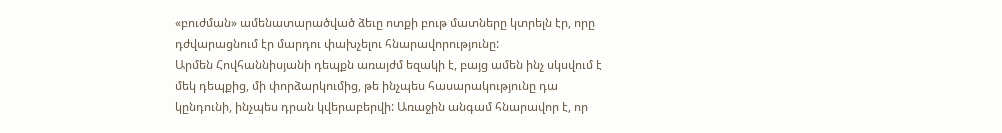«բուժման» ամենատարածված ձեւը ոտքի բութ մատները կտրելն էր, որը դժվարացնում էր մարդու փախչելու հնարավորությունը:
Արմեն Հովհաննիսյանի դեպքն առայժմ եզակի է, բայց ամեն ինչ սկսվում է մեկ դեպքից, մի փորձարկումից, թե ինչպես հասարակությունը դա կընդունի, ինչպես դրան կվերաբերվի: Առաջին անգամ հնարավոր է, որ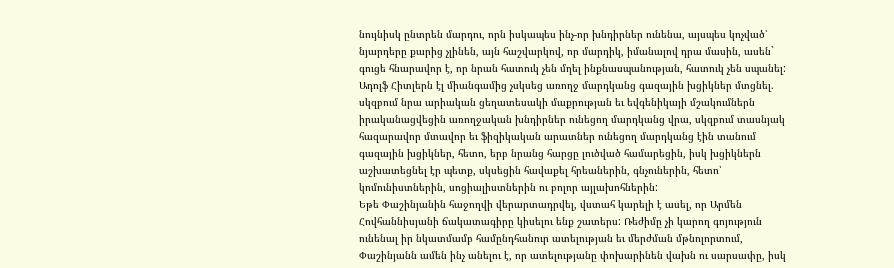նույնիսկ ընտրեն մարդու, որն իսկապես ինչ-որ խնդիրներ ունենա, այսպես կոչված՝ նյարդերը քարից չլինեն, այն հաշվարկով, որ մարդիկ, իմանալով դրա մասին, ասեն` գուցե հնարավոր է, որ նրան հատուկ չեն մղել ինքնասպանության, հատուկ չեն սպանել: Ադոլֆ Հիտլերն էլ միանգամից չսկսեց առողջ մարդկանց գազային խցիկներ մտցնել. սկզբում նրա արիական ցեղատեսակի մաքրության եւ եվգենիկայի մշակումներն իրականացվեցին առողջական խնդիրներ ունեցող մարդկանց վրա, սկզբում տասնյակ հազարավոր մտավոր եւ ֆիզիկական արատներ ունեցող մարդկանց էին տանում գազային խցիկներ, հետո, երբ նրանց հարցը լուծված համարեցին, իսկ խցիկներն աշխատեցնել էր պետք, սկսեցին հավաքել հրեաներին, գնչուներին, հետո՝ կոմունիստներին, սոցիալիստներին ու բոլոր այլախոհներին:
Եթե Փաշինյանին հաջողվի վերարտադրվել, վստահ կարելի է ասել, որ Արմեն Հովհաննիսյանի ճակատագիրը կիսելու ենք շատերս: Ռեժիմը չի կարող գոյություն ունենալ իր նկատմամբ համընդհանուր ատելության եւ մերժման մթնոլորտում, Փաշինյանն ամեն ինչ անելու է, որ ատելությանը փոխարինեն վախն ու սարսափը, իսկ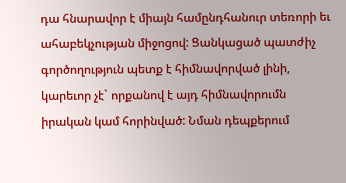դա հնարավոր է միայն համընդհանուր տեռորի եւ ահաբեկչության միջոցով: Ցանկացած պատժիչ գործողություն պետք է հիմնավորված լինի, կարեւոր չէ` որքանով է այդ հիմնավորումն իրական կամ հորինված: Նման դեպքերում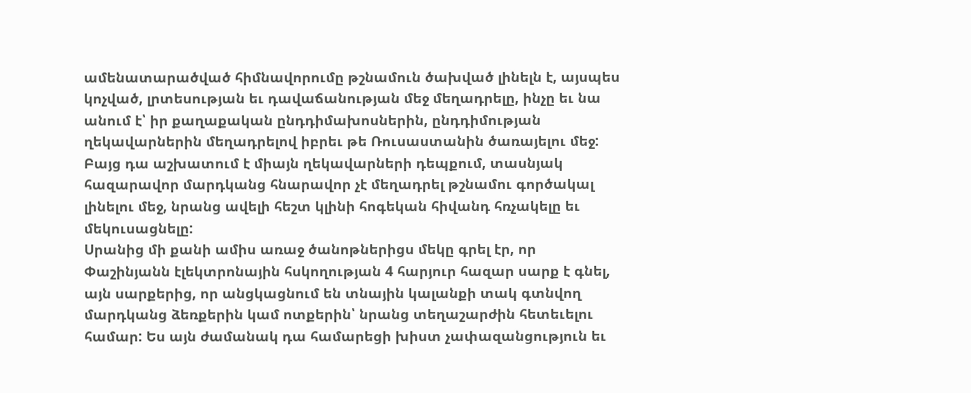ամենատարածված հիմնավորումը թշնամուն ծախված լինելն է, այսպես կոչված, լրտեսության եւ դավաճանության մեջ մեղադրելը, ինչը եւ նա անում է՝ իր քաղաքական ընդդիմախոսներին, ընդդիմության ղեկավարներին մեղադրելով իբրեւ թե Ռուսաստանին ծառայելու մեջ: Բայց դա աշխատում է միայն ղեկավարների դեպքում, տասնյակ հազարավոր մարդկանց հնարավոր չէ մեղադրել թշնամու գործակալ լինելու մեջ, նրանց ավելի հեշտ կլինի հոգեկան հիվանդ հռչակելը եւ մեկուսացնելը:
Սրանից մի քանի ամիս առաջ ծանոթներիցս մեկը գրել էր, որ Փաշինյանն էլեկտրոնային հսկողության 4 հարյուր հազար սարք է գնել, այն սարքերից, որ անցկացնում են տնային կալանքի տակ գտնվող մարդկանց ձեռքերին կամ ոտքերին՝ նրանց տեղաշարժին հետեւելու համար: Ես այն ժամանակ դա համարեցի խիստ չափազանցություն եւ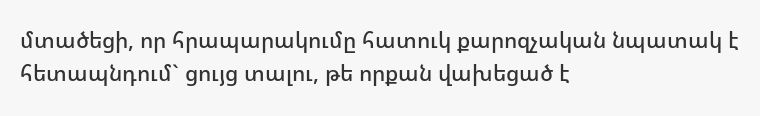մտածեցի, որ հրապարակումը հատուկ քարոզչական նպատակ է հետապնդում` ցույց տալու, թե որքան վախեցած է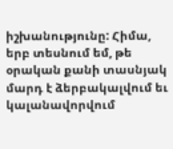իշխանությունը: Հիմա, երբ տեսնում եմ, թե օրական քանի տասնյակ մարդ է ձերբակալվում եւ կալանավորվում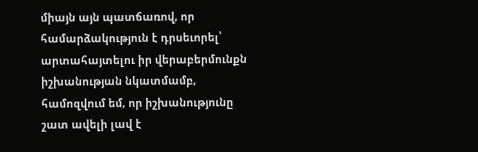միայն այն պատճառով, որ համարձակություն է դրսեւորել՝ արտահայտելու իր վերաբերմունքն իշխանության նկատմամբ, համոզվում եմ, որ իշխանությունը շատ ավելի լավ է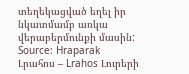տեղեկացված եղել իր նկատմամբ առկա վերաբերմունքի մասին:
Source: Hraparak
Լրահոս – Lrahos Լուրերի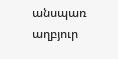անսպառ աղբյուր